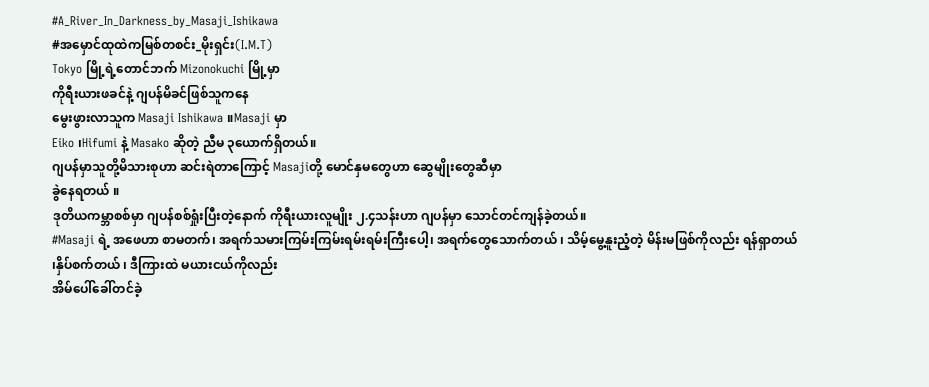#A_River_In_Darkness_by_Masaji_Ishikawa
#အမှောင်ထုထဲကမြစ်တစင်း_မိုးရှင်း(I.M.T)
Tokyo မြို့ရဲ့တောင်ဘက် Mizonokuchi မြို့မှာ
ကိုရီးယားဖခင်နဲ့ ဂျပန်မိခင်ဖြစ်သူကနေ
မွေးဖွားလာသူက Masaji Ishikawa ။Masaji မှာ
Eiko ၊Hifumi နဲ့ Masako ဆိုတဲ့ ညီမ ၃ယောက်ရှိတယ်။
ဂျပန်မှာသူတို့မိသားစုဟာ ဆင်းရဲတာကြောင့် Masajiတို့ မောင်နှမတွေဟာ ဆွေမျိုးတွေဆီမှာ
ခွဲနေရတယ် ။
ဒုတိယကမ္ဘာစစ်မှာ ဂျပန်စစ်ရှုံးပြီးတဲ့နောက် ကိုရီးယားလူမျိုး ၂.၄သန်းဟာ ဂျပန်မှာ သောင်တင်ကျန်ခဲ့တယ်။
#Masaji ရဲ့ အဖေဟာ စာမတက်၊ အရက်သမားကြမ်းကြမ်းရမ်းရမ်းကြီးပေါ့၊ အရက်တွေသောက်တယ် ၊ သိမ့်မွေ့နူးညံ့တဲ့ မိန်းမဖြစ်ကိုလည်း ရန်ရှာတယ် ၊နှိပ်စက်တယ် ၊ ဒီကြားထဲ မယားငယ်ကိုလည်း
အိမ်ပေါ်ခေါ်တင်ခဲ့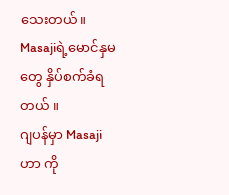သေးတယ်။
Masajiရဲ့မောင်နှမတွေ နှိပ်စက်ခံရတယ် ။
ဂျပန်မှာ Masajiဟာ ကို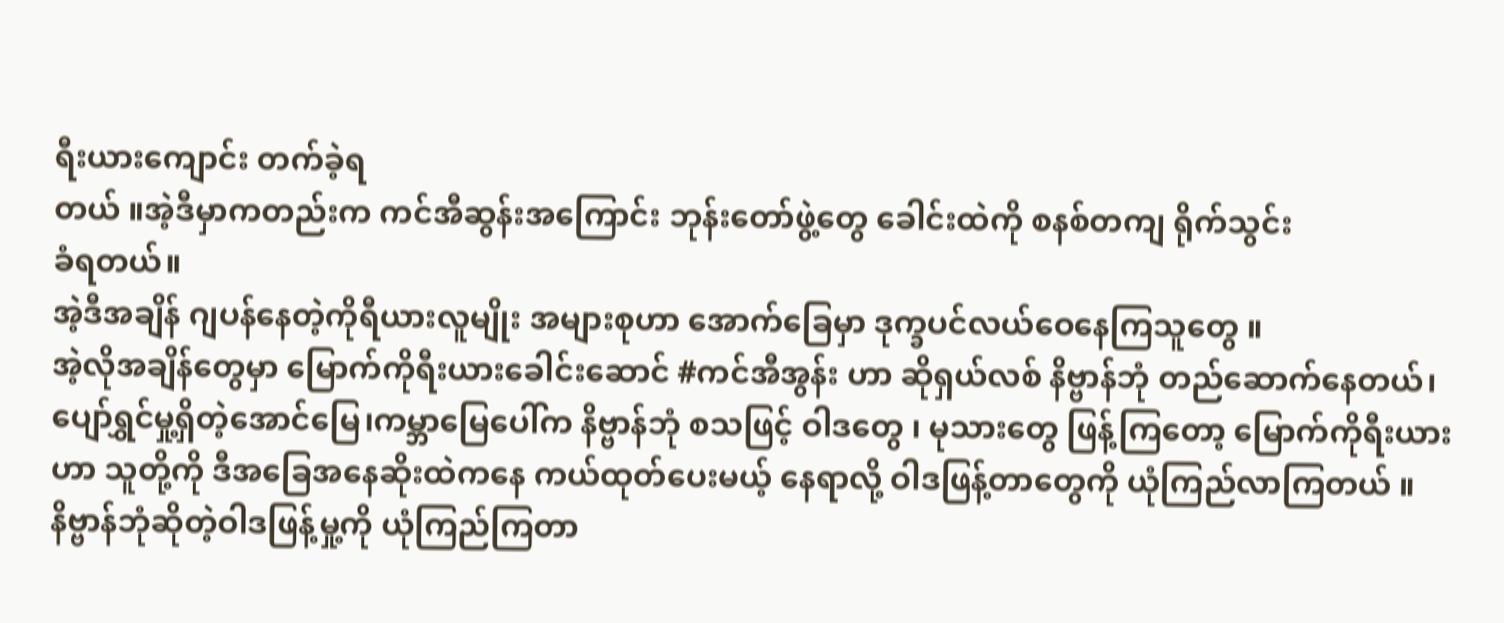ရီးယားကျောင်း တက်ခဲ့ရ
တယ် ။အဲ့ဒီမှာကတည်းက ကင်အီဆွန်းအကြောင်း ဘုန်းတော်ဖွဲ့တွေ ခေါင်းထဲကို စနစ်တကျ ရိုက်သွင်း
ခံရတယ်။
အဲ့ဒီအချိန် ဂျပန်နေတဲ့ကိုရီယားလူမျိုး အများစုဟာ အောက်ခြေမှာ ဒုက္ခပင်လယ်ဝေနေကြသူတွေ ။
အဲ့လိုအချိန်တွေမှာ မြောက်ကိုရီးယားခေါင်းဆောင် #ကင်အီအွန်း ဟာ ဆိုရှယ်လစ် နိဗ္ဗာန်ဘုံ တည်ဆောက်နေတယ်၊ပျော်ရွှင်မှု့ရှိတဲ့အောင်မြေ၊ကမ္ဘာမြေပေါ်က နိဗ္ဗာန်ဘုံ စသဖြင့် ဝါဒတွေ ၊ မုသားတွေ ဖြန့်ကြတော့ မြောက်ကိုရီးယားဟာ သူတို့ကို ဒီအခြေအနေဆိုးထဲကနေ ကယ်ထုတ်ပေးမယ့် နေရာလို့ ဝါဒဖြန့်တာတွေကို ယုံကြည်လာကြတယ် ။
နိဗ္ဗာန်ဘုံဆိုတဲ့ဝါဒဖြန့်မှု့ကို ယုံကြည်ကြတာ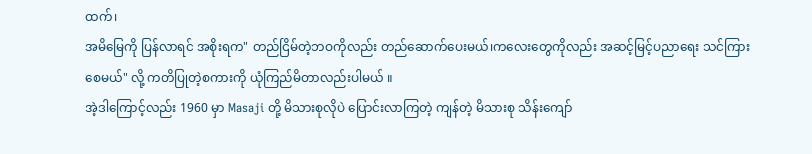ထက်၊
အမိမြေကို ပြန်လာရင် အစိုးရက" တည်ငြိမ်တဲ့ဘဝကိုလည်း တည်ဆောက်ပေးမယ်၊ကလေးတွေကိုလည်း အဆင့်မြင့်ပညာရေး သင်ကြားစေမယ်" လို့ ကတိပြုတဲ့စကားကို ယုံကြည်မိတာလည်းပါမယ် ။
အဲ့ဒါကြောင့်လည်း 1960 မှာ Masaji တို့ မိသားစုလိုပဲ ပြောင်းလာကြတဲ့ ကျန်တဲ့ မိသားစု သိန်းကျော်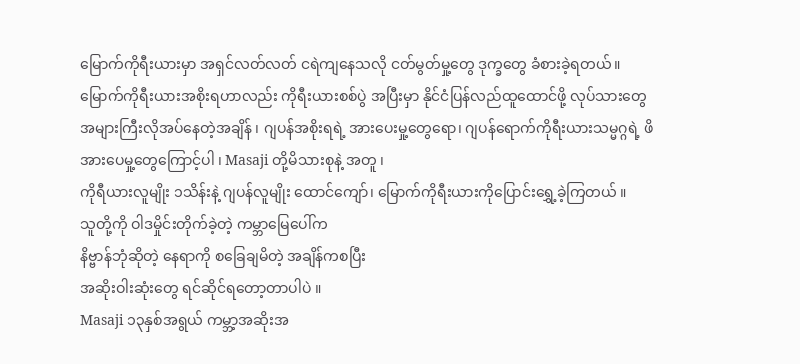မြောက်ကိုရီးယားမှာ အရှင်လတ်လတ် ငရဲကျနေသလို ငတ်မွတ်မှု့တွေ ဒုက္ခတွေ ခံစားခဲ့ရတယ်။
မြောက်ကိုရီးယားအစိုးရဟာလည်း ကိုရီးယားစစ်ပွဲ အပြီးမှာ နိုင်ငံပြန်လည်ထူထောင်ဖို့ လုပ်သားတွေ အများကြီးလိုအပ်နေတဲ့အချိန် ၊ ဂျပန်အစိုးရရဲ့ အားပေးမှု့တွေရော၊ ဂျပန်ရောက်ကိုရီးယားသမ္မဂ္ဂရဲ့ ဖိအားပေမှု့တွေကြောင့်ပါ ၊ Masaji တို့မိသားစုနဲ့ အတူ ၊
ကိုရီယားလူမျိုး ၁သိန်းနဲ့ ဂျပန်လူမျိုး ထောင်ကျော်၊ မြောက်ကိုရီးယားကိုပြောင်းရွှေ့ခဲ့ကြတယ် ။
သူတို့ကို ဝါဒမှိုင်းတိုက်ခဲ့တဲ့ ကမ္ဘာမြေပေါ်က
နိဗ္ဗာန်ဘုံဆိုတဲ့ နေရာကို စခြေချမိတဲ့ အချိန်ကစပြီး
အဆိုးဝါးဆုံးတွေ ရင်ဆိုင်ရတော့တာပါပဲ ။
Masaji ၁၃နှစ်အရွယ် ကမ္ဘာ့အဆိုးအ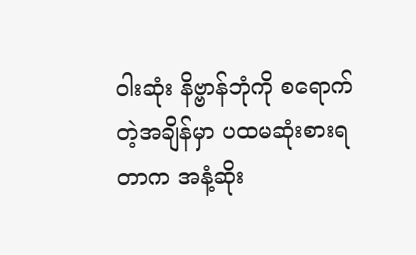ဝါးဆုံး နိဗ္ဗာန်ဘုံကို စရောက်တဲ့အချိန်မှာ ပထမဆုံးစားရတာက အနံ့ဆိုး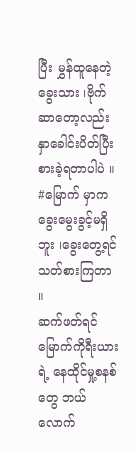ပြီး မွှန်ထူနေတဲ့ ခွေးသား ၊ဗိုက်ဆာတော့လည်း နှာခေါင်းပိတ်ပြီး စားခဲ့ရတာပါပဲ ။ #မြောက် မှာက
ခွေးမွေးခွင့်မရှိဘူး ၊ခွေးတွေ့ရင် သတ်စားကြတာ ။
ဆက်ဖတ်ရင် မြောက်ကိုရီးယားရဲ့ နေထိုင်မှု့စနစ်တွေ ဘယ်လောက်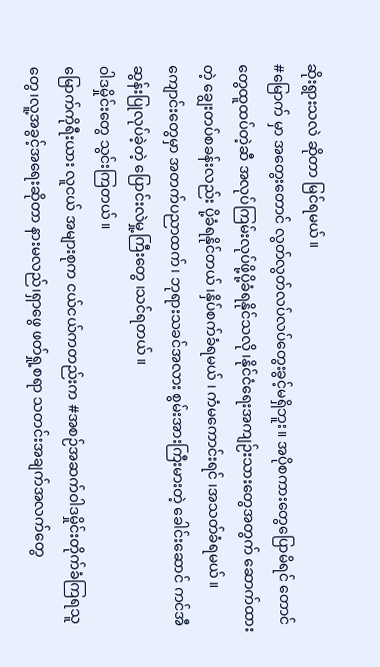ဆိုးရွားသလဲ ဆိုတာ မြင်ရမယ် ။
#မြောက် မှာ အတွေးတောင် လွတ်လွတ်လပ်လပ်တွေးခွင့်မရှိဘူး။ အပိုစကားတွေပြောမိရင် တောင်တွေထူထပ်တဲ့ဆီ အလုပ်ကြမ်းလုပ်ဖို့ပို့ခံရနိုင်သလို ၊နိုင်ငံရေးအကျဉ်းသားတွေအတွက် ဆောက်ထားတဲ့ ချွေးတပ်စခန်းလည်း ပို့ခံရနိုင်တယ် ၊နှိပ်စက်ခံရမယ် ၊ ကံမကောင်းရင် ၊အသတ်ခံရမယ် ။
ကျောင်းတွေမှာ အတက်ပညာထက်၊ ဘုရားသခင်အလား စွမ်းအားကြီးမားတဲ့ ခေါင်းဆောင် ကင်အီဆွန်းပြုလုပ်ခဲ့တဲ့ ပြောင်းလဲမှု့ကြီးတွေ ၊သင်ရတယ် ။
ဝါဒမှိုင်းတွေ သွင်းကြတယ် ။
မြောက်ကိုရီးယား လူငယ် အများစုက ငယ်ငယ်ကတည်းက #အစဉ်အဆက်ဝါဒမှိုင်းတိုက်ခံကြရသူတွေ၊လူ့အခွင့်အရေးဆိုတာ နားမလည်၊ရှာဖွေ ဖတ်ရှု့စရာ သတင်းအချက်အလက်တွေ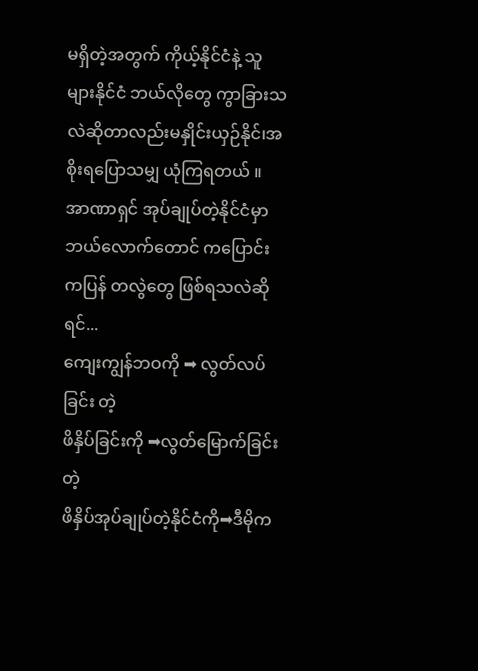မရှိတဲ့အတွက် ကိုယ့်နိုင်ငံနဲ့ သူများနိုင်ငံ ဘယ်လိုတွေ ကွာခြားသလဲဆိုတာလည်းမနှိုင်းယှဉ်နိုင်၊အစိုးရပြောသမျှ ယုံကြရတယ် ။
အာဏာရှင် အုပ်ချုပ်တဲ့နိုင်ငံမှာ ဘယ်လောက်တောင် ကပြောင်းကပြန် တလွဲတွေ ဖြစ်ရသလဲဆိုရင်...
ကျေးကျွန်ဘဝကို ➡ လွတ်လပ်ခြင်း တဲ့
ဖိနှိပ်ခြင်းကို ➡လွတ်မြောက်ခြင်း တဲ့
ဖိနှိပ်အုပ်ချုပ်တဲ့နိုင်ငံကို➡ဒီမိုက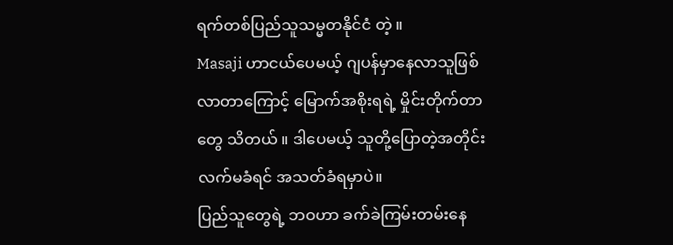ရက်တစ်ပြည်သူသမ္မတနိုင်ငံ တဲ့ ။
Masaji ဟာငယ်ပေမယ့် ဂျပန်မှာနေလာသူဖြစ်လာတာကြောင့် မြောက်အစိုးရရဲ့ မှိုင်းတိုက်တာတွေ သိတယ် ။ ဒါပေမယ့် သူတို့ပြောတဲ့အတိုင်းလက်မခံရင် အသတ်ခံရမှာပဲ။
ပြည်သူတွေရဲ့ ဘဝဟာ ခက်ခဲကြမ်းတမ်းနေ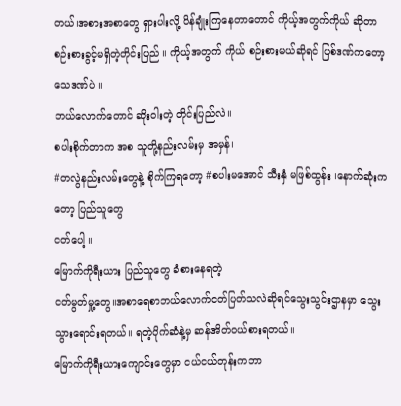တယ်၊အစားအစာတွေ ရှားပါးလို့ ပိန်ချုံးကြနေတာတောင် ကိုယ့်အတွက်ကိုယ် ဆိုတာ စဉ်းစားခွင့်မရှိတဲ့တိုင်းပြည် ။ ကိုယ့်အတွက် ကိုယ် စဉ်းစားမယ်ဆိုရင် ပြစ်ဒဏ်ကတော့သေဒဏ်ပဲ ။
ဘယ်လောက်တောင် ဆိုးဝါးတဲ့ တိုင်းပြည်လဲ။
စပါးစိုက်တာက အစ သူတို့နည်းလမ်းမှ အမှန်၊
#တလွဲနည်းလမ်းတွေနဲ့ စိုက်ကြရတော့ #စပါးမအောင် သီးနှံ မဖြစ်ထွန်း ၊နောက်ဆုံးကတော့ ပြည်သူတွေ
ငတ်ပေါ့ ။
မြောက်ကိုရီးယား ပြည်သူတွေ ခံစားနေရတဲ့
ငတ်မွတ်မှု့တွေ။အစာရေစာဘယ်လောက်ငတ်ပြတ်သလဲဆိုရင်သွေးသွင်းဌာနမှာ သွေးသွားရောင်းရတယ်။ ရတဲ့ပိုက်ဆံနဲ့မှ ဆန်အိတ်ဝယ်စားရတယ်။
မြောက်ကိုရီးယားကျောင်းတွေမှာ ငယ်ငယ်တုန်းကဘာ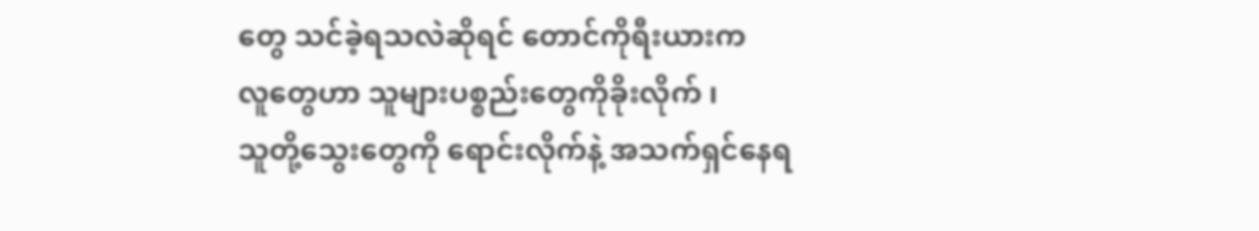တွေ သင်ခဲ့ရသလဲဆိုရင် တောင်ကိုရီးယားက
လူတွေဟာ သူများပစ္စည်းတွေကိုခိုးလိုက် ၊
သူတို့သွေးတွေကို ရောင်းလိုက်နဲ့ အသက်ရှင်နေရ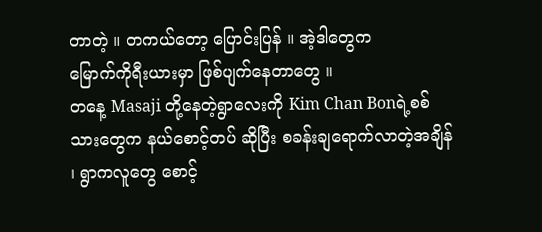တာတဲ့ ။ တကယ်တော့ ပြောင်းပြန် ။ အဲ့ဒါတွေက
မြောက်ကိုရီးယားမှာ ဖြစ်ပျက်နေတာတွေ ။
တနေ့ Masaji တို့နေတဲ့ရွာလေးကို Kim Chan Bonရဲ့စစ်သားတွေက နယ်စောင့်တပ် ဆိုပြီး စခန်းချရောက်လာတဲ့အချိန် ၊ ရွာကလူတွေ စောင့်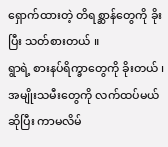ရှောက်ထားတဲ့ တိရစ္ဆာန်တွေကို ခိုးပြီး သတ်စားတယ် ။
ရွာရဲ့ စားနပ်ရိက္ခာတွေကို ခိုးတယ် ၊ အမျိုးသမီးတွေကို လက်ထပ်မယ်ဆိုပြီး ကာမလိမ်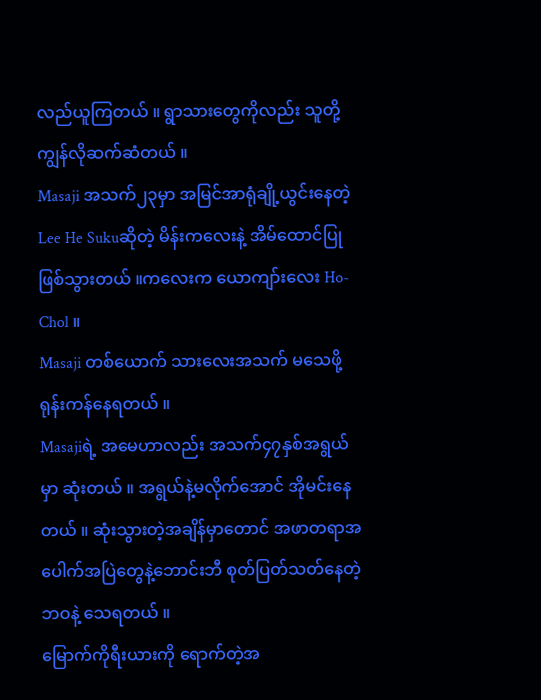လည်ယူကြတယ် ။ ရွာသားတွေကိုလည်း သူတို့ကျွန်လိုဆက်ဆံတယ် ။
Masaji အသက်၂၃မှာ အမြင်အာရုံချို့ယွင်းနေတဲ့ Lee He Sukuဆိုတဲ့ မိန်းကလေးနဲ့ အိမ်ထောင်ပြုဖြစ်သွားတယ် ။ကလေးက ယောကျာ်းလေး Ho-Chol ။
Masaji တစ်ယောက် သားလေးအသက် မသေဖို့ ရုန်းကန်နေရတယ် ။
Masajiရဲ့ အမေဟာလည်း အသက်၄၇နှစ်အရွယ်မှာ ဆုံးတယ် ။ အရွယ်နဲ့မလိုက်အောင် အိုမင်းနေတယ် ။ ဆုံးသွားတဲ့အချိန်မှာတောင် အဖာတရာအပေါက်အပြဲတွေနဲ့ဘောင်းဘီ စုတ်ပြတ်သတ်နေတဲ့ ဘဝနဲ့ သေရတယ် ။
မြောက်ကိုရီးယားကို ရောက်တဲ့အ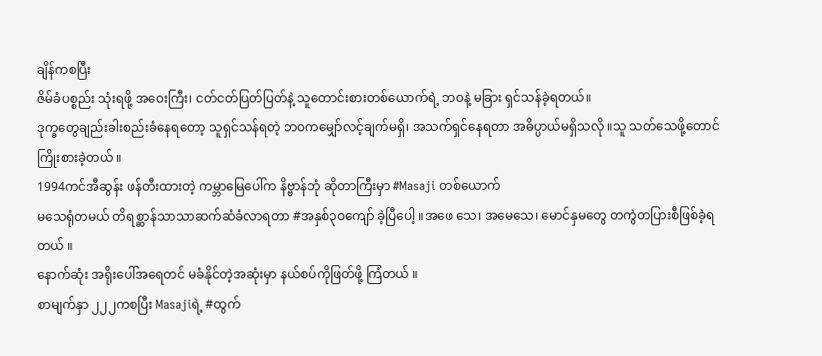ချိန်ကစပြီး
ဇိမ်ခံပစ္စည်း သုံးရဖို့ အဝေးကြီး၊ ငတ်ငတ်ပြတ်ပြတ်နဲ့ သူတောင်းစားတစ်ယောက်ရဲ့ ဘဝနဲ့ မခြား ရှင်သန်ခဲ့ရတယ်။
ဒုက္ခတွေချည်းခါးစည်းခံနေရတော့ သူရှင်သန်ရတဲ့ ဘဝကမျှော်လင့်ချက်မရှိ၊ အသက်ရှင်နေရတာ အဓိပ္ပာယ်မရှိသလို ။သူ သတ်သေဖို့တောင် ကြိုးစားခဲ့တယ် ။
1994ကင်အီဆွန်း ဖန်တီးထားတဲ့ ကမ္ဘာမြေပေါ်က နိဗ္ဗာန်ဘုံ ဆိုတာကြီးမှာ #Masaji တစ်ယောက်
မသေရုံတမယ် တိရစ္ဆာန်သာသာဆက်ဆံခံလာရတာ #အနှစ်၃ဝကျော် ခဲ့ပြီပေါ့ ။အဖေ သေ၊ အမေသေ၊ မောင်နှမတွေ တကွဲတပြားစီဖြစ်ခဲ့ရတယ် ။
နောက်ဆုံး အရိုးပေါ်အရေတင် မခံနိုင်တဲ့အဆုံးမှာ နယ်စပ်ကိုဖြတ်ဖို့ ကြံတယ် ။
စာမျက်နှာ ၂၂၂ကစပြီး Masajiရဲ့ #ထွက်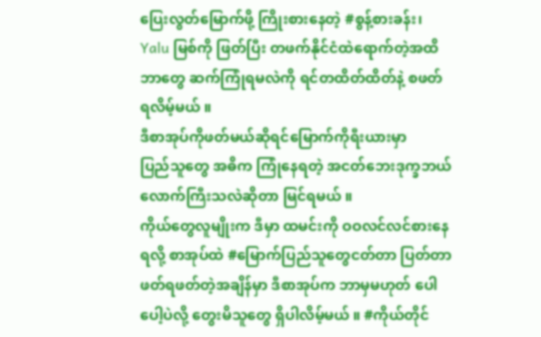ပြေးလွတ်မြောက်ဖို့ ကြိုးစားနေတဲ့ #စွန့်စားခန်း၊
Yalu မြစ်ကို ဖြတ်ပြီး တဖက်နိုင်ငံထဲရောက်တဲ့အထိ ဘာတွေ ဆက်ကြုံရမလဲကို ရင်တထိတ်ထိတ်နဲ့ စဖတ်ရလိမ့်မယ် ။
ဒီစာအုပ်ကိုဖတ်မယ်ဆိုရင်မြောက်ကိုရီးယားမှာ
ပြည်သူတွေ အဓိက ကြုံနေရတဲ့ အငတ်ဘေးဒုက္ခဘယ်လောက်ကြီးသလဲဆိုတာ မြင်ရမယ် ။
ကိုယ်တွေလူမျိုးက ဒီမှာ ထမင်းကို ဝဝလင်လင်စားနေရလို့ စာအုပ်ထဲ #မြောက်ပြည်သူတွေငတ်တာ ပြတ်တာ ဖတ်ရဖတ်တဲ့အချိန်မှာ ဒီစာအုပ်က ဘာမှမဟုတ် ပေါပေါ့ပဲလို့ တွေးမိသူတွေ ရှိပါလိမ့်မယ် ။ #ကိုယ်တိုင်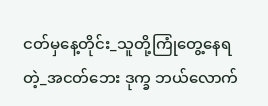ငတ်မှနေ့တိုင်း_သူတို့ကြုံတွေ့နေရတဲ့_အငတ်ဘေး ဒုက္ခ ဘယ်လောက်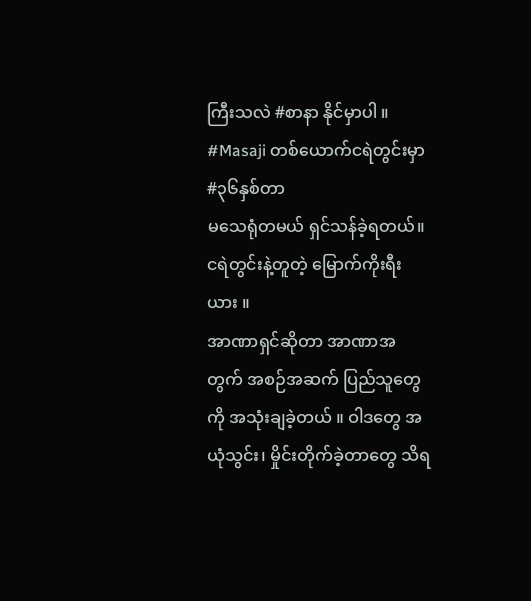ကြီးသလဲ #စာနာ နိုင်မှာပါ ။
#Masaji တစ်ယောက်ငရဲတွင်းမှာ #၃၆နှစ်တာ
မသေရုံတမယ် ရှင်သန်ခဲ့ရတယ်။ငရဲတွင်းနဲ့တူတဲ့ မြောက်ကိုးရီးယား ။
အာဏာရှင်ဆိုတာ အာဏာအတွက် အစဉ်အဆက် ပြည်သူတွေကို အသုံးချခဲ့တယ် ။ ဝါဒတွေ အယုံသွင်း၊ မှိုင်းတိုက်ခဲ့တာတွေ သိရ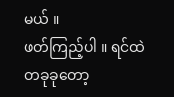မယ် ။
ဖတ်ကြည့်ပါ ။ ရင်ထဲ တခုခုတော့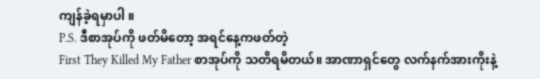ကျန်ခဲ့ရမှာပါ ။
P.S. ဒီစာအုပ်ကို ဖတ်မိတော့ အရင်နေ့ကဖတ်တဲ့
First They Killed My Father စာအုပ်ကို သတိရမိတယ်။ အာဏာရှင်တွေ လက်နက်အားကိုးနဲ့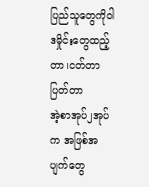ပြည်သူတွေကိုဝါဒမှိုင်းတွေထည့်တာ၊ငတ်တာပြတ်တာ
အဲ့စာအုပ်၂အုပ်က အဖြစ်အပျက်တွေ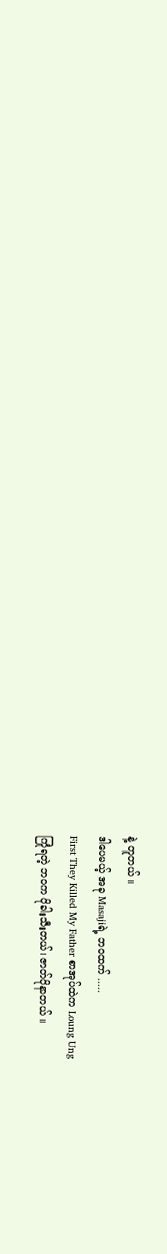နဲ့ တူတယ် ။
ဒါပေမယ့် အခု Masajiရဲ့ ဘဝထက် .....
First They Killed My Father စာအုပ်ထဲက Loung Ung
ကြုံရတဲ့ ဘဝက ပိုခါးသီးတယ်၊ ဇာတ်ပိုနာတယ် ။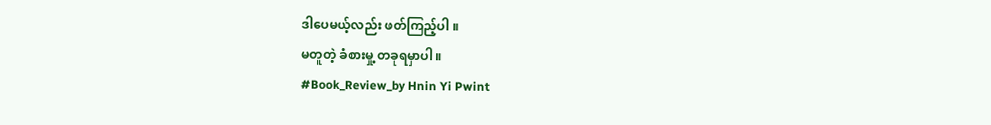ဒါပေမယ့်လည်း ဖတ်ကြည့်ပါ ။
မတူတဲ့ ခံစားမှု့ တခုရမှာပါ ။
#Book_Review_by Hnin Yi Pwint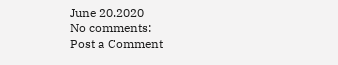June 20.2020
No comments:
Post a Comment